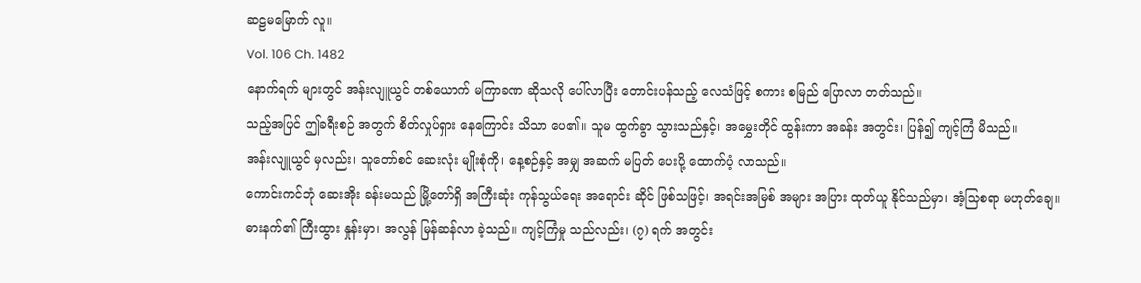ဆဠမမြောက် လူ။
Vol. 106 Ch. 1482
နောက်ရက် များတွင် အန်းလျူယွင် တစ်ယောက် မကြာခဏ ဆိုသလို ပေါ်လာပြီး တောင်းပန်သည့် လေသံဖြင့် စကား စမြည် ပြောလာ တတ်သည်။
သည့်အပြင် ဤခရီးစဉ် အတွက် စိတ်လှုပ်ရှား နေကြောင်း သိသာ ပေ၏။ သူမ ထွက်ခွာ သွားသည်နှင့်၊ အမွှေးတိုင် ထွန်းကာ အခန်း အတွင်း၊ ပြန်၍ ကျင့်ကြံ မိသည်။
အန်းလျူယွင် မှလည်း၊ သူတော်စင် ဆေးလုံး မျိုးစုံကို၊ နေ့စဉ်နှင့် အမျှ အဆက် မပြတ် ပေးပို့ ထောက်ပံ့ လာသည်။
ကောင်းကင်ဘုံ ဆေးအိုး ခန်းမသည် မြို့တော်ရှိ အကြီးဆုံး ကုန်သွယ်ရေး အရောင်း ဆိုင် ဖြစ်သဖြင့်၊ အရင်းအမြစ် အများ အပြား ထုတ်ယူ နိုင်သည်မှာ၊ အံ့သြစရာ မဟုတ်ချေ။
ဓားနက်၏ ကြီးထွား နှုန်းမှာ၊ အလွန် မြန်ဆန်လာ ခဲ့သည်။ ကျင့်ကြံမှု သည်လည်း၊ (၇) ရက် အတွင်း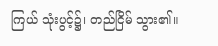ကြယ် သုံးပွင့်၌၊ တည်ငြိမ် သွား၏။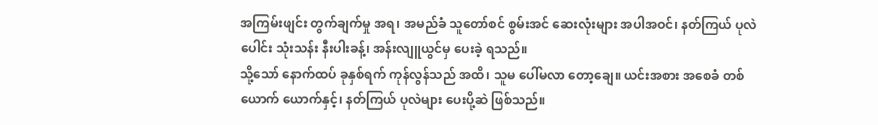အကြမ်းဖျင်း တွက်ချက်မှု အရ၊ အမည်ခံ သူတော်စင် စွမ်းအင် ဆေးလုံးများ အပါအဝင်၊ နတ်ကြယ် ပုလဲပေါင်း သုံးသန်း နီးပါးခန့်၊ အန်းလျူယွင်မှ ပေးခဲ့ ရသည်။
သို့သော် နောက်ထပ် ခုနှစ်ရက် ကုန်လွန်သည် အထိ၊ သူမ ပေါ်မလာ တော့ချေ။ ယင်းအစား အစေခံ တစ်ယောက် ယောက်နှင့်၊ နတ်ကြယ် ပုလဲများ ပေးပို့ဆဲ ဖြစ်သည်။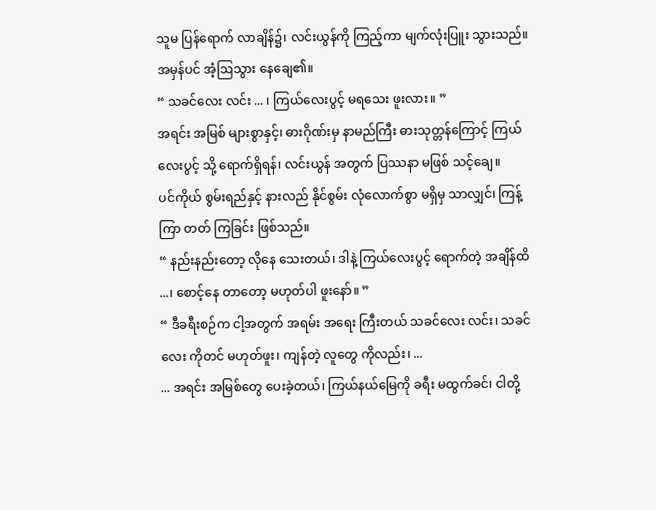သူမ ပြန်ရောက် လာချိန်၌၊ လင်းယွန်ကို ကြည့်ကာ မျက်လုံးပြူး သွားသည်။ အမှန်ပင် အံ့ဩသွား နေချေ၏။
“ သခင်လေး လင်း ... ၊ ကြယ်လေးပွင့် မရသေး ဖူးလား။ ”
အရင်း အမြစ် များစွာနှင့်၊ ဓားဂိုဏ်းမှ နာမည်ကြီး ဓားသုတ္တန်ကြောင့် ကြယ်လေးပွင့် သို့ ရောက်ရှိရန်၊ လင်းယွန် အတွက် ပြဿနာ မဖြစ် သင့်ချေ။
ပင်ကိုယ် စွမ်းရည်နှင့် နားလည် နိုင်စွမ်း လုံလောက်စွာ မရှိမှ သာလျှင်၊ ကြန့်ကြာ တတ် ကြခြင်း ဖြစ်သည်။
“ နည်းနည်းတော့ လိုနေ သေးတယ်၊ ဒါနဲ့ ကြယ်လေးပွင့် ရောက်တဲ့ အချိန်ထိ ...၊ စောင့်နေ တာတော့ မဟုတ်ပါ ဖူးနော်။ ”
“ ဒီခရီးစဉ်က ငါ့အတွက် အရမ်း အရေး ကြီးတယ် သခင်လေး လင်း၊ သခင်လေး ကိုတင် မဟုတ်ဖူး၊ ကျန်တဲ့ လူတွေ ကိုလည်း၊ ...
... အရင်း အမြစ်တွေ ပေးခဲ့တယ်၊ ကြယ်နယ်မြေကို ခရီး မထွက်ခင်၊ ငါတို့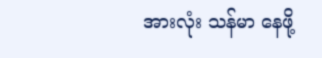အားလုံး သန်မာ နေဖို့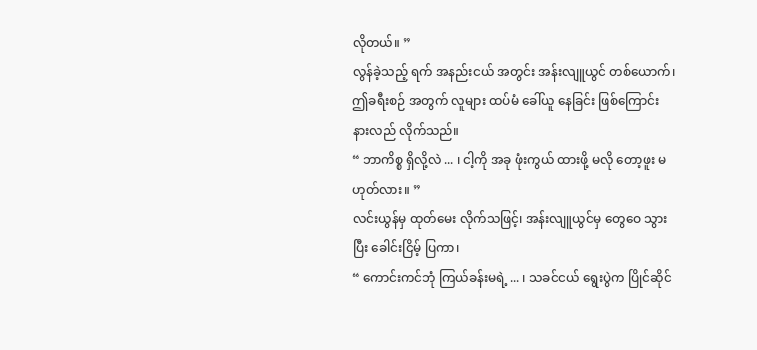လိုတယ်။ ”
လွန်ခဲ့သည့် ရက် အနည်းငယ် အတွင်း အန်းလျူယွင် တစ်ယောက်၊ ဤခရီးစဉ် အတွက် လူများ ထပ်မံ ခေါ်ယူ နေခြင်း ဖြစ်ကြောင်း နားလည် လိုက်သည်။
“ ဘာကိစ္စ ရှိလို့လဲ ... ၊ ငါ့ကို အခု ဖုံးကွယ် ထားဖို့ မလို တော့ဖူး မဟုတ်လား။ ”
လင်းယွန်မှ ထုတ်မေး လိုက်သဖြင့်၊ အန်းလျူယွင်မှ တွေဝေ သွားပြီး ခေါင်းငြိမ့် ပြကာ၊
“ ကောင်းကင်ဘုံ ကြယ်ခန်းမရဲ့ ... ၊ သခင်ငယ် ရွေးပွဲက ပြိုင်ဆိုင်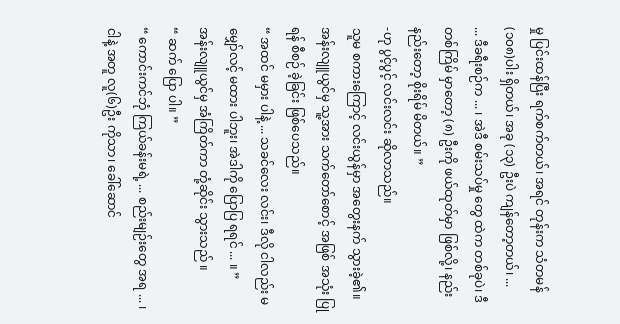မှု ပြင်းထန်ပြီး ရက်စက်တယ်၊ အရင် တုန်းက သံတမန် (၁၀၈)ပါး ရှိတယ်၊ အခု (၁၃) ဦးပဲ ကျန်တော့တယ်၊ ...
... ဒီခရီးစဉ်က ... ၊ အဲဒီ စမ်းသပ်မှု တွေ ထဲက တစ်ခုပဲ၊ ဒီတစ်ကြိမ် မှာတော့ (၈) ဦးကို ဖယ်ထုတ်မှာ ဖြစ်လို့၊ နည်းနည်းတော့ စိုးရိမ် မိတယ်။ ”
-ဟု ပွင့်ပွင့် လင်းလင်း ဆိုလာသည်။
သူမ စကားကြောင့် လင်းယွန်မှာ အတွေးနက် သွားခဲ့၏။ အန်းလျူယွင်မှ သူ့အား သက်တော်စောင့် အဖြစ် အသုံး ပြုရန် စီစဉ် ခဲ့ခြင်း ဖြစ်ပေသည်။
“ အထင် မမှား ပါနဲ့ ... သခင်လေး လင်း၊ ဒီလို ငါလည်း မမျှော်လင့် မထား ပါဘူး၊ အဲဒါကို ပြောပြ ရရင် ... ။ ”
အန်းလျူယွင်မှ အံကြိတ်ကာ တုံ့ဆိုင်း သွားသည် ။
“ ဆက် ပြော ပါ။ ”
“ ကောင်းကင်ဘုံ ကြယ်ခန်းမရဲ့ ... စည်းမျဉ်းတွေ အရ ... ၊ ငါနဲ့ အတူ လူ(၆)ဦး ကိုသာ၊ ခေါ်ဆောင်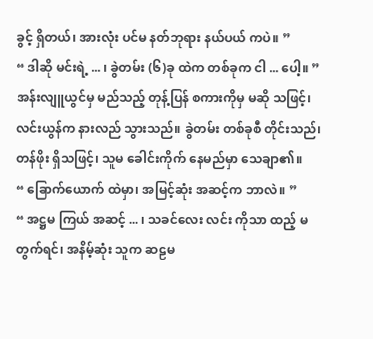ခွင့် ရှိတယ်၊ အားလုံး ပင်မ နတ်ဘုရား နယ်ပယ် ကပဲ။ ”
“ ဒါဆို မင်းရဲ့ ... ၊ ခွဲတမ်း (၆)ခု ထဲက တစ်ခုက ငါ ... ပေါ့။ ”
အန်းလျူယွင်မှ မည်သည့် တုန့်ပြန် စကားကိုမှ မဆို သဖြင့်၊ လင်းယွန်က နားလည် သွားသည်။ ခွဲတမ်း တစ်ခုစီ တိုင်းသည်၊ တန်ဖိုး ရှိသဖြင့်၊ သူမ ခေါင်းကိုက် နေမည်မှာ သေချာ၏။
“ ခြောက်ယောက် ထဲမှာ၊ အမြင့်ဆုံး အဆင့်က ဘာလဲ။ ”
“ အဋ္ဌမ ကြယ် အဆင့် ... ၊ သခင်လေး လင်း ကိုသာ ထည့် မတွက်ရင်၊ အနိမ့်ဆုံး သူက ဆဠမ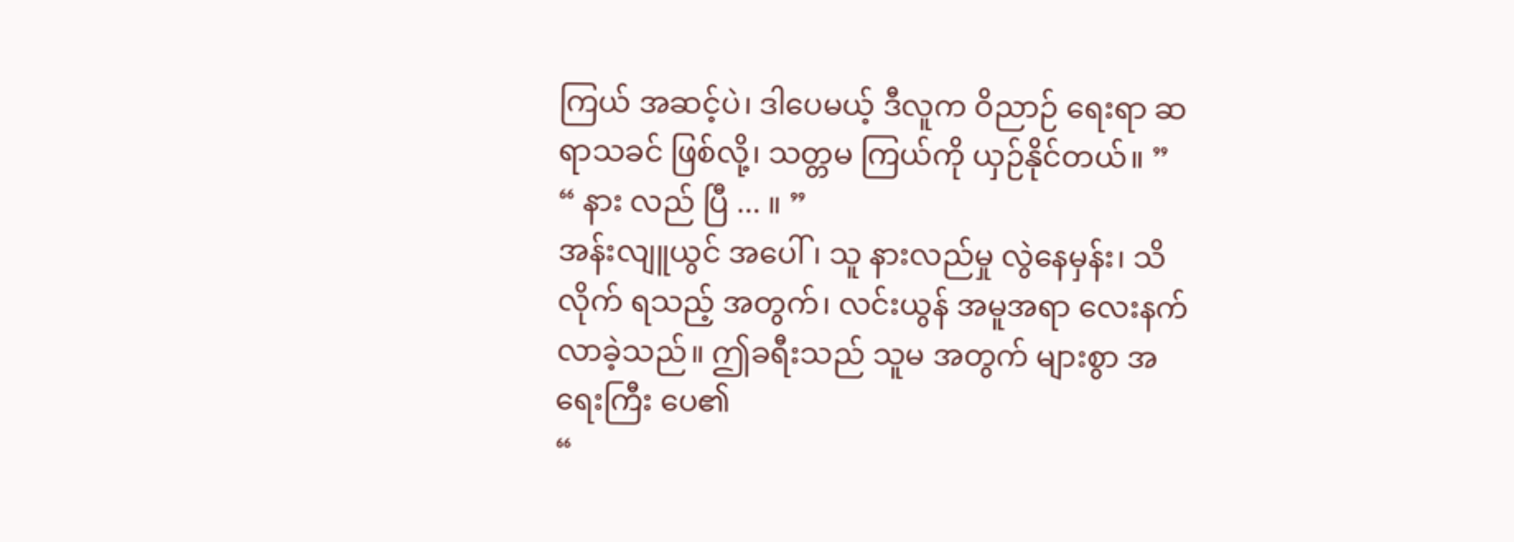ကြယ် အဆင့်ပဲ၊ ဒါပေမယ့် ဒီလူက ဝိညာဉ် ရေးရာ ဆရာသခင် ဖြစ်လို့၊ သတ္တမ ကြယ်ကို ယှဉ်နိုင်တယ်။ ”
“ နား လည် ပြီ ... ။ ”
အန်းလျူယွင် အပေါ်၊ သူ နားလည်မှု လွဲနေမှန်း၊ သိလိုက် ရသည့် အတွက်၊ လင်းယွန် အမူအရာ လေးနက် လာခဲ့သည်။ ဤခရီးသည် သူမ အတွက် များစွာ အရေးကြီး ပေ၏
“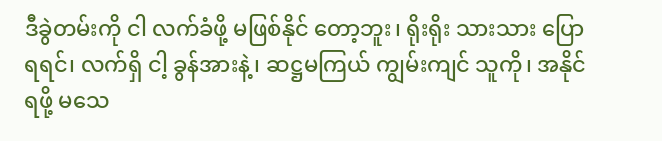ဒီခွဲတမ်းကို ငါ လက်ခံဖို့ မဖြစ်နိုင် တော့ဘူး၊ ရိုးရိုး သားသား ပြောရရင်၊ လက်ရှိ ငါ့ ခွန်အားနဲ့၊ ဆဋ္ဌမကြယ် ကျွမ်းကျင် သူကို၊ အနိုင် ရဖို့ မသေ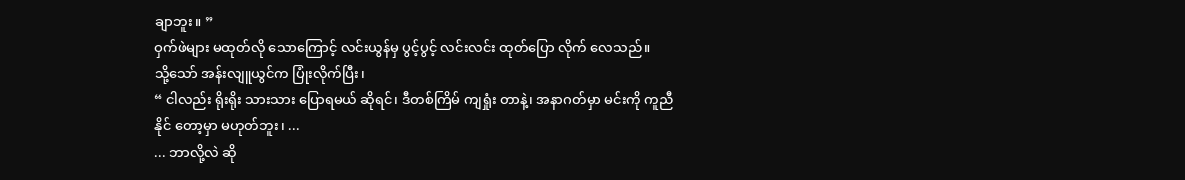ချာဘူး။ ”
ဝှက်ဖဲများ မထုတ်လို သောကြောင့် လင်းယွန်မှ ပွင့်ပွင့် လင်းလင်း ထုတ်ပြော လိုက် လေသည်။
သို့သော် အန်းလျူယွင်က ပြုံးလိုက်ပြီး၊
“ ငါလည်း ရိုးရိုး သားသား ပြောရမယ် ဆိုရင်၊ ဒီတစ်ကြိမ် ကျရှုံး တာနဲ့၊ အနာဂတ်မှာ မင်းကို ကူညီနိုင် တော့မှာ မဟုတ်ဘူး၊ ...
... ဘာလို့လဲ ဆို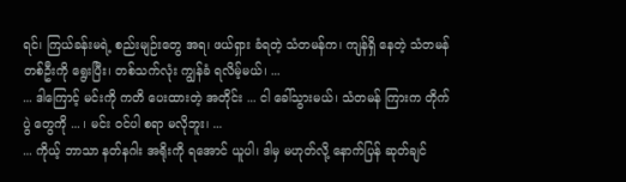ရင်၊ ကြယ်ခန်းမရဲ့ စည်းမျဉ်းတွေ အရ၊ ဖယ်ရှား ခံရတဲ့ သံတမန်က၊ ကျန်ရှိ နေတဲ့ သံတမန် တစ်ဦးကို ရွေးပြီး၊ တစ်သက်လုံး ကျွန်ခံ ရလိမ့်မယ်၊ ...
... ဒါကြောင့် မင်းကို ကတိ ပေးထားတဲ့ အတိုင်း ... ငါ ခေါ်သွားမယ်၊ သံတမန် ကြားက တိုက်ပွဲ တွေကို ... ၊ မင်း ဝင်ပါ စရာ မလိုဘူး၊ ...
... ကိုယ့် ဘာသာ နတ်နဂါး အရိုးကို ရအောင် ယူပါ၊ ဒါမှ မဟုတ်လို့ နောက်ပြန် ဆုတ်ချင်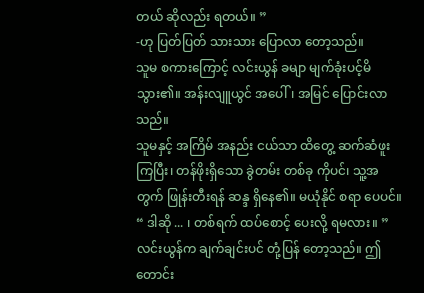တယ် ဆိုလည်း ရတယ်။ ”
-ဟု ပြတ်ပြတ် သားသား ပြောလာ တော့သည်။
သူမ စကားကြောင့် လင်းယွန် ခမျာ မျက်ခုံးပင့်မိ သွား၏။ အန်းလျူယွင် အပေါ်၊ အမြင် ပြောင်းလာသည်။
သူမနှင့် အကြိမ် အနည်း ငယ်သာ ထိတွေ့ ဆက်ဆံဖူး ကြပြီး၊ တန်ဖိုးရှိသော ခွဲတမ်း တစ်ခု ကိုပင်၊ သူ့အတွက် ဖြုန်းတီးရန် ဆန္ဒ ရှိနေ၏။ မယုံနိုင် စရာ ပေပင်။
“ ဒါဆို ... ၊ တစ်ရက် ထပ်စောင့် ပေးလို့ ရမလား။ ”
လင်းယွန်က ချက်ချင်းပင် တုံ့ပြန် တော့သည်။ ဤတောင်း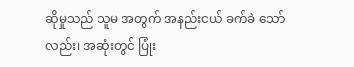ဆိုမှုသည် သူမ အတွက် အနည်းငယ် ခက်ခဲ သော်လည်း၊ အဆုံးတွင် ပြုံး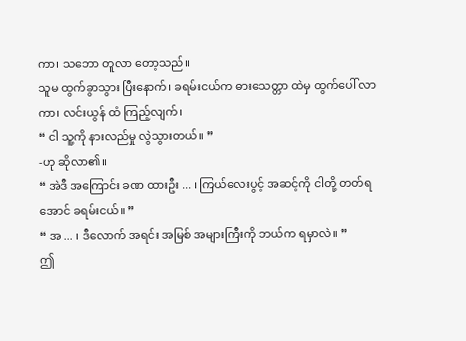ကာ၊ သဘော တူလာ တော့သည်။
သူမ ထွက်ခွာသွား ပြီးနောက်၊ ခရမ်းငယ်က ဓားသေတ္တာ ထဲမှ ထွက်ပေါ် လာကာ၊ လင်းယွန် ထံ ကြည့်လျက်၊
“ ငါ သူ့ကို နားလည်မှု လွဲသွားတယ်။ ”
-ဟု ဆိုလာ၏။
“ အဲဒီ အကြောင်း ခဏ ထားဦး ... ၊ ကြယ်လေးပွင့် အဆင့်ကို ငါတို့ တတ်ရအောင် ခရမ်းငယ်။ ”
“ အ ... ၊ ဒီလောက် အရင်း အမြစ် အများကြီးကို ဘယ်က ရမှာလဲ။ ”
ဤ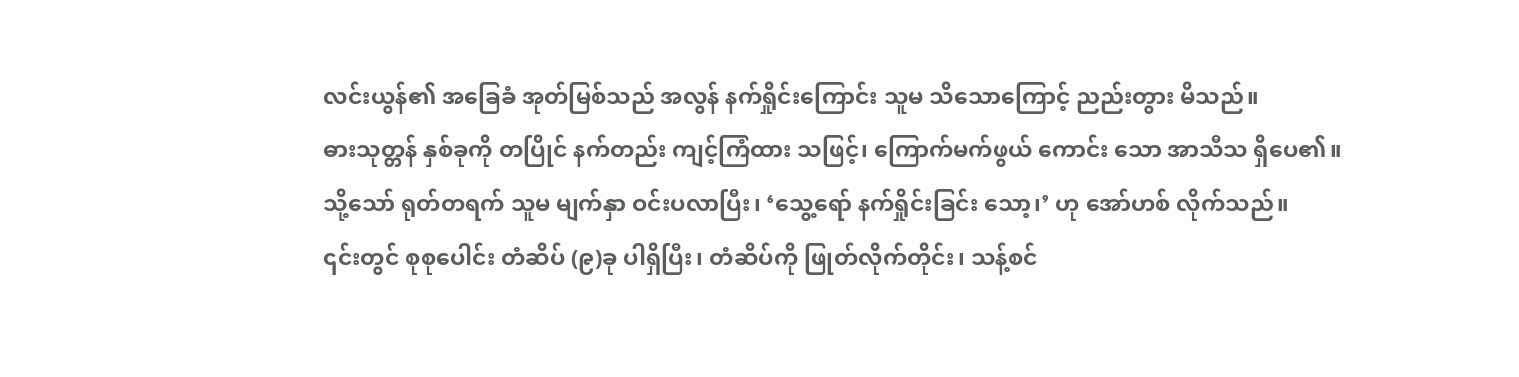လင်းယွန်၏ အခြေခံ အုတ်မြစ်သည် အလွန် နက်ရှိုင်းကြောင်း သူမ သိသောကြောင့် ညည်းတွား မိသည်။
ဓားသုတ္တန် နှစ်ခုကို တပြိုင် နက်တည်း ကျင့်ကြံထား သဖြင့်၊ ကြောက်မက်ဖွယ် ကောင်း သော အာသီသ ရှိပေ၏။
သို့သော် ရုတ်တရက် သူမ မျက်နှာ ဝင်းပလာပြီး၊ ‘သွေ့ရော် နက်ရှိုင်းခြင်း သော့၊’ ဟု အော်ဟစ် လိုက်သည်။
၎င်းတွင် စုစုပေါင်း တံဆိပ် (၉)ခု ပါရှိပြီး၊ တံဆိပ်ကို ဖြုတ်လိုက်တိုင်း၊ သန့်စင်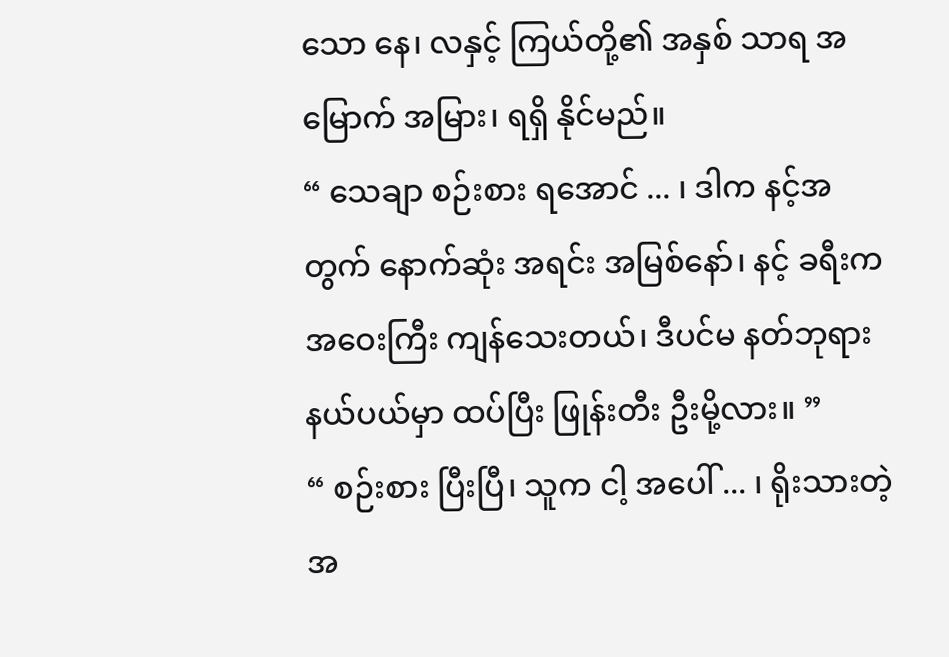သော နေ၊ လနှင့် ကြယ်တို့၏ အနှစ် သာရ အမြောက် အမြား၊ ရရှိ နိုင်မည်။
“ သေချာ စဉ်းစား ရအောင် ... ၊ ဒါက နင့်အတွက် နောက်ဆုံး အရင်း အမြစ်နော်၊ နင့် ခရီးက အဝေးကြီး ကျန်သေးတယ်၊ ဒီပင်မ နတ်ဘုရား နယ်ပယ်မှာ ထပ်ပြီး ဖြုန်းတီး ဦးမို့လား။ ”
“ စဉ်းစား ပြီးပြီ၊ သူက ငါ့ အပေါ် ... ၊ ရိုးသားတဲ့ အ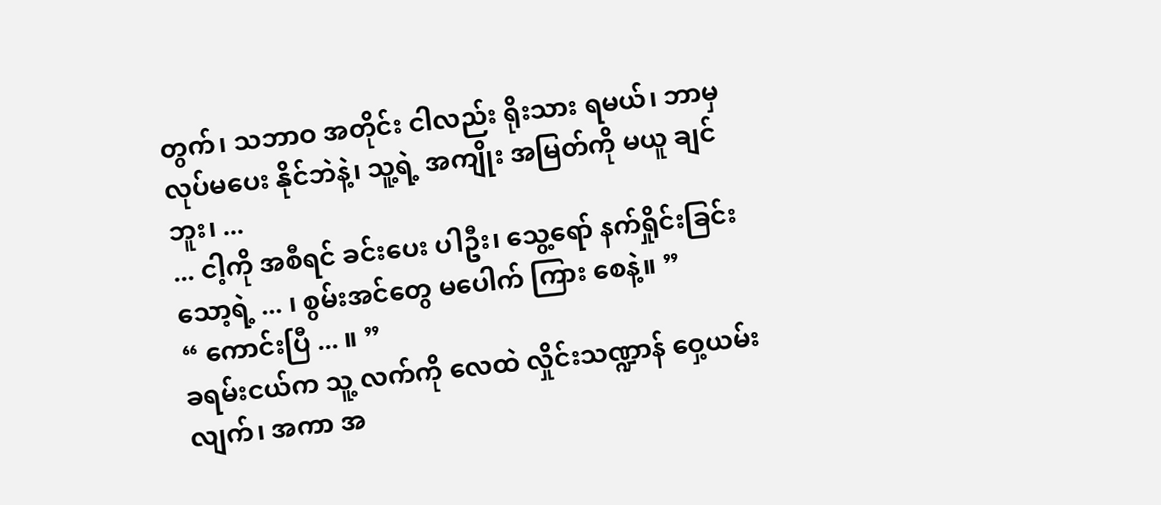တွက်၊ သဘာဝ အတိုင်း ငါလည်း ရိုးသား ရမယ်၊ ဘာမှ လုပ်မပေး နိုင်ဘဲနဲ့၊ သူ့ရဲ့ အကျိုး အမြတ်ကို မယူ ချင်ဘူး၊ ...
... ငါ့ကို အစီရင် ခင်းပေး ပါဦး၊ သွေ့ရော် နက်ရှိုင်းခြင်း သော့ရဲ့ ... ၊ စွမ်းအင်တွေ မပေါက် ကြား စေနဲ့။ ”
“ ကောင်းပြီ ... ။ ”
ခရမ်းငယ်က သူ့ လက်ကို လေထဲ လှိုင်းသဏ္ဍာန် ဝှေ့ယမ်းလျက်၊ အကာ အ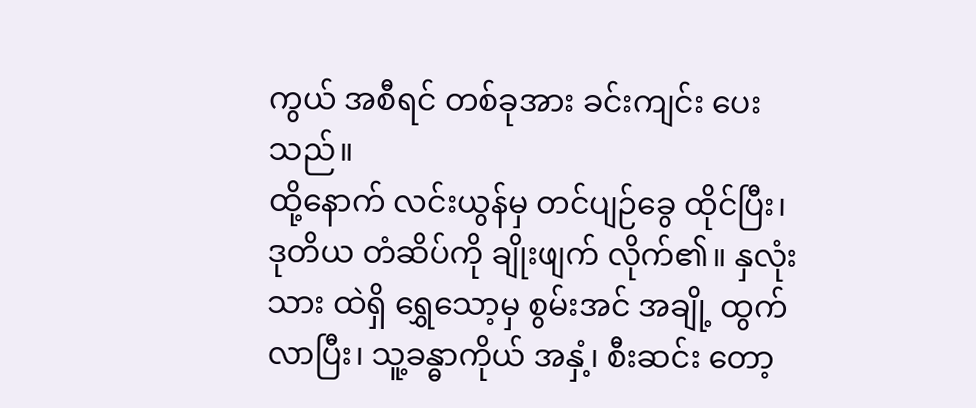ကွယ် အစီရင် တစ်ခုအား ခင်းကျင်း ပေးသည်။
ထို့နောက် လင်းယွန်မှ တင်ပျဉ်ခွေ ထိုင်ပြီး၊ ဒုတိယ တံဆိပ်ကို ချိုးဖျက် လိုက်၏။ နှလုံးသား ထဲရှိ ရွှေသော့မှ စွမ်းအင် အချို့ ထွက်လာပြီး၊ သူ့ခန္ဓာကိုယ် အနှံ့၊ စီးဆင်း တော့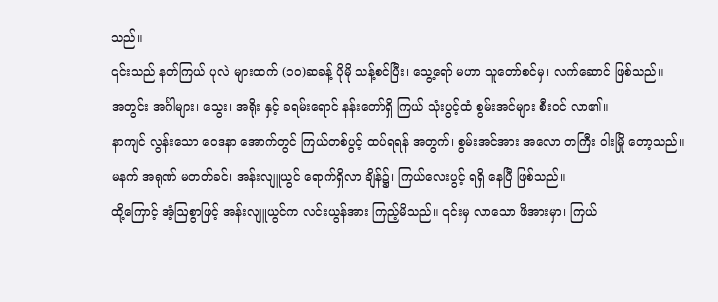သည်။
၎င်းသည် နတ်ကြယ် ပုလဲ များထက် (၁၀)ဆခန့် ပိုမို သန့်စင်ပြီး၊ သွေ့ရော် မဟာ သူတော်စင်မှ၊ လက်ဆောင် ဖြစ်သည်။
အတွင်း အင်္ဂါများ၊ သွေး၊ အရိုး နှင့် ခရမ်းရောင် နန်းတော်ရှိ ကြယ် သုံးပွင့်ထံ စွမ်းအင်များ စီးဝင် လာ၏။
နာကျင် လွန်းသော ဝေဒနာ အောက်တွင် ကြယ်တစ်ပွင့် ထပ်ရရန် အတွက်၊ စွမ်းအင်အား အလော တကြီး ဝါးမြို တော့သည်။
မနက် အရုဏ် မတတ်ခင်၊ အန်းလျူယွင် ရောက်ရှိလာ ချိန်၌၊ ကြယ်လေးပွင့် ရရှိ နေပြီ ဖြစ်သည်။
ထို့ကြောင့် အံ့ဩစွာဖြင့် အန်းလျူယွင်က လင်းယွန်အား ကြည့်မိသည်။ ၎င်းမှ လာသော ဖိအားမှာ၊ ကြယ်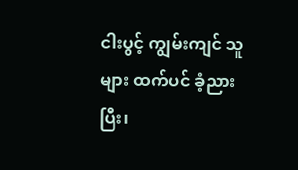ငါးပွင့် ကျွမ်းကျင် သူများ ထက်ပင် ခံ့ညားပြီး၊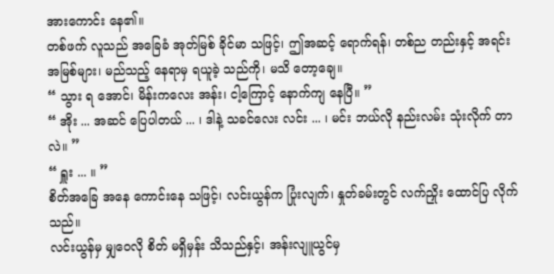အားကောင်း နေ၏။
တစ်ဖက် လူသည် အခြေခံ အုတ်မြစ် ခိုင်မာ သဖြင့်၊ ဤအဆင့် ရောက်ရန်၊ တစ်ည တည်းနှင့် အရင်း အမြစ်များ၊ မည်သည့် နေရာမှ ရယူခဲ့ သည်ကို၊ မသိ တော့ချေ။
“ သွား ရ အောင်၊ မိန်းကလေး အန်း၊ ငါ့ကြောင့် နောက်ကျ နေပြီ။ ”
“ အိုး ... အဆင် ပြေပါတယ် ... ၊ ဒါနဲ့ သခင်လေး လင်း ... ၊ မင်း ဘယ်လို နည်းလမ်း သုံးလိုက် တာလဲ။ ”
“ ရှူး ... ။ ”
စိတ်အခြေ အနေ ကောင်းနေ သဖြင့်၊ လင်းယွန်က ပြုံးလျက်၊ နှုတ်ခမ်းတွင် လက်ညှိုး ထောင်ပြ လိုက်သည်။
လင်းယွန်မှ မျှဝေလို စိတ် မရှိမှန်း သိသည်နှင့်၊ အန်းလျူယွင်မှ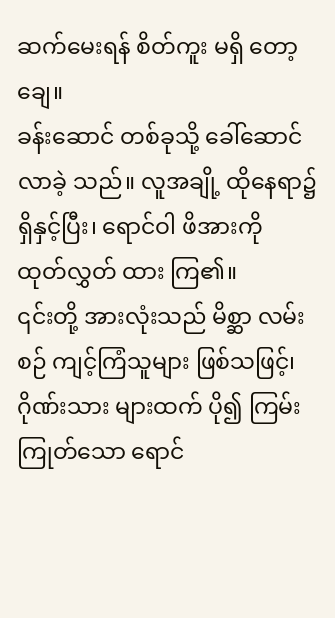ဆက်မေးရန် စိတ်ကူး မရှိ တော့ချေ။
ခန်းဆောင် တစ်ခုသို့ ခေါ်ဆောင် လာခဲ့ သည်။ လူအချို့ ထိုနေရာ၌ ရှိနှင့်ပြီး၊ ရောင်ဝါ ဖိအားကို ထုတ်လွှတ် ထား ကြ၏။
၎င်းတို့ အားလုံးသည် မိစ္ဆာ လမ်းစဉ် ကျင့်ကြံသူများ ဖြစ်သဖြင့်၊ ဂိုဏ်းသား များထက် ပို၍ ကြမ်းကြုတ်သော ရောင်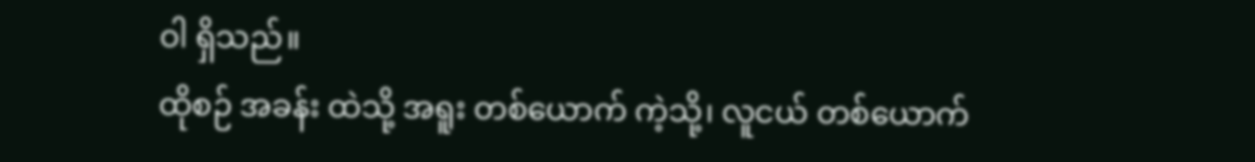ဝါ ရှိသည်။
ထိုစဉ် အခန်း ထဲသို့ အရူး တစ်ယောက် ကဲ့သို့၊ လူငယ် တစ်ယောက်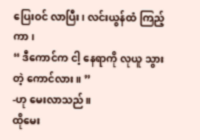ပြေးဝင် လာပြီး၊ လင်းယွန်ထံ ကြည့်ကာ၊
“ ဒီကောင်က ငါ့ နေရာကို လုယူ သွားတဲ့ ကောင်လား။ ”
-ဟု မေးလာသည်။
ထိုမေး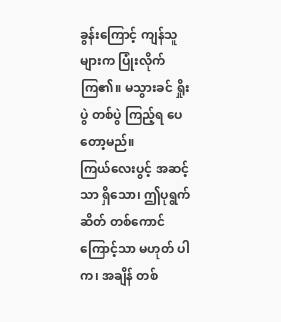ခွန်းကြောင့် ကျန်သူ များက ပြုံးလိုက် ကြ၏။ မသွားခင် ရှိုးပွဲ တစ်ပွဲ ကြည့်ရ ပေတော့မည်။
ကြယ်လေးပွင့် အဆင့်သာ ရှိသော၊ ဤပုရွက်ဆိတ် တစ်ကောင် ကြောင့်သာ မဟုတ် ပါက၊ အချိန် တစ်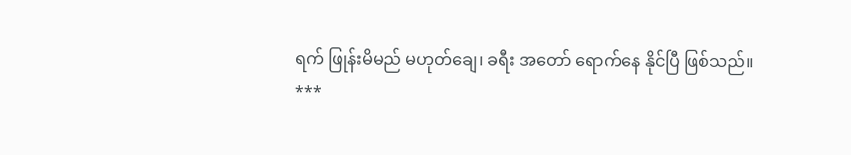ရက် ဖြုန်းမိမည် မဟုတ်ချေ၊ ခရီး အတော် ရောက်နေ နိုင်ပြီ ဖြစ်သည်။
***